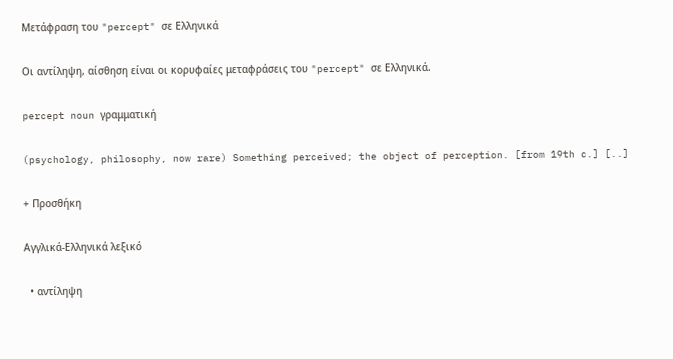Μετάφραση του "percept" σε Ελληνικά

Οι αντίληψη, αίσθηση είναι οι κορυφαίες μεταφράσεις του "percept" σε Ελληνικά.

percept noun γραμματική

(psychology, philosophy, now rare) Something perceived; the object of perception. [from 19th c.] [..]

+ Προσθήκη

Αγγλικά-Ελληνικά λεξικό

  • αντίληψη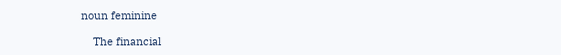noun feminine

    The financial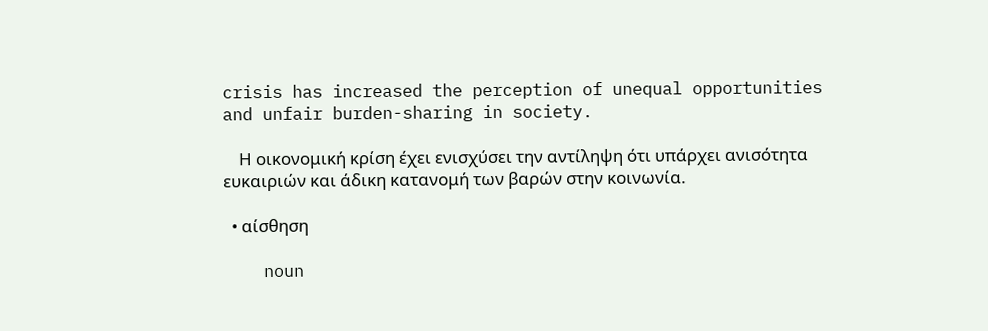crisis has increased the perception of unequal opportunities and unfair burden-sharing in society.

    Η οικονομική κρίση έχει ενισχύσει την αντίληψη ότι υπάρχει ανισότητα ευκαιριών και άδικη κατανομή των βαρών στην κοινωνία.

  • αίσθηση

    noun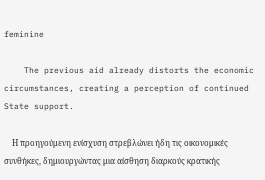feminine

    The previous aid already distorts the economic circumstances, creating a perception of continued State support.

    Η προηγούμενη ενίσχυση στρεβλώνει ήδη τις οικονομικές συνθήκες, δημιουργώντας μια αίσθηση διαρκούς κρατικής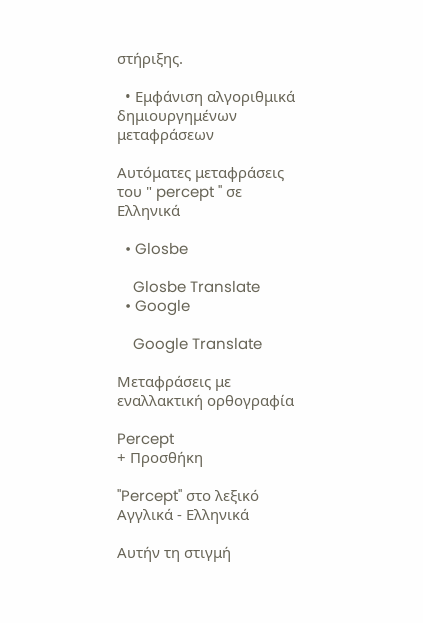στήριξης.

  • Εμφάνιση αλγοριθμικά δημιουργημένων μεταφράσεων

Αυτόματες μεταφράσεις του " percept " σε Ελληνικά

  • Glosbe

    Glosbe Translate
  • Google

    Google Translate

Μεταφράσεις με εναλλακτική ορθογραφία

Percept
+ Προσθήκη

"Percept" στο λεξικό Αγγλικά - Ελληνικά

Αυτήν τη στιγμή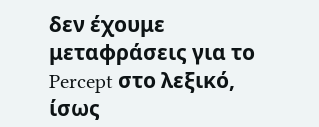δεν έχουμε μεταφράσεις για το Percept στο λεξικό, ίσως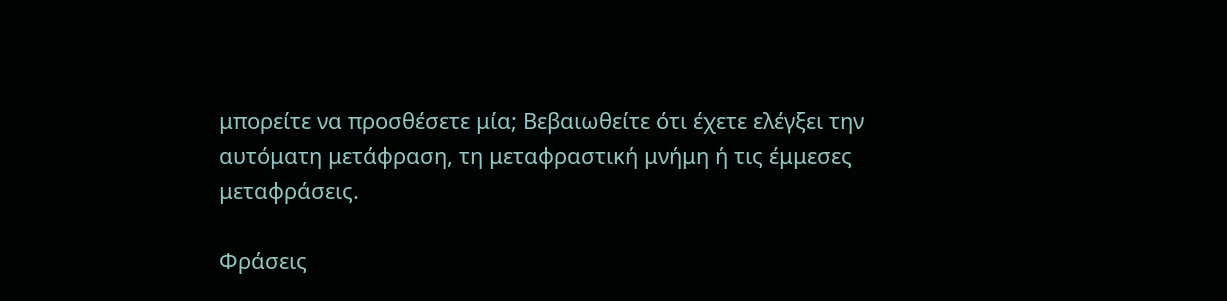μπορείτε να προσθέσετε μία; Βεβαιωθείτε ότι έχετε ελέγξει την αυτόματη μετάφραση, τη μεταφραστική μνήμη ή τις έμμεσες μεταφράσεις.

Φράσεις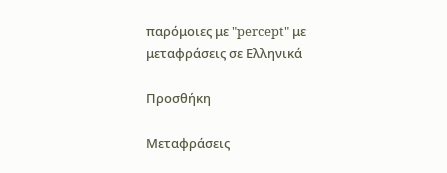παρόμοιες με "percept" με μεταφράσεις σε Ελληνικά

Προσθήκη

Μεταφράσεις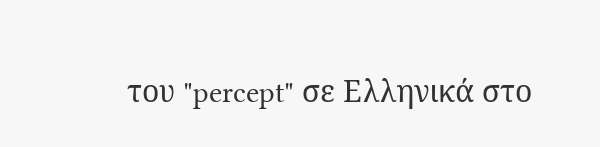του "percept" σε Ελληνικά στο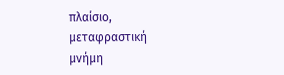πλαίσιο, μεταφραστική μνήμη